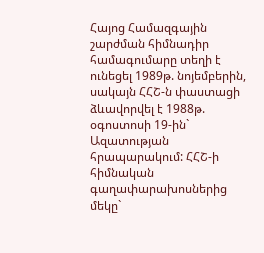Հայոց Համազգային շարժման հիմնադիր համագումարը տեղի է ունեցել 1989թ. նոյեմբերին, սակայն ՀՀՇ-ն փաստացի ձևավորվել է 1988թ. օգոստոսի 19-ին` Ազատության հրապարակում: ՀՀՇ-ի հիմնական գաղափարախոսներից մեկը`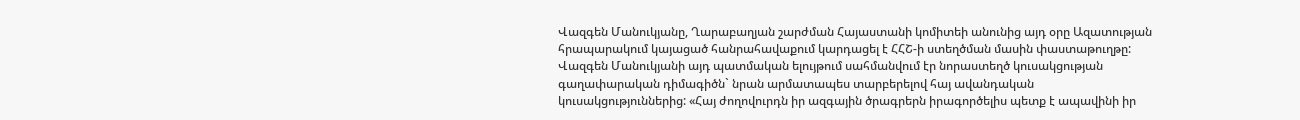Վազգեն Մանուկյանը, Ղարաբաղյան շարժման Հայաստանի կոմիտեի անունից այդ օրը Ազատության հրապարակում կայացած հանրահավաքում կարդացել է ՀՀՇ-ի ստեղծման մասին փաստաթուղթը: Վազգեն Մանուկյանի այդ պատմական ելույթում սահմանվում էր նորաստեղծ կուսակցության գաղափարական դիմագիծն` նրան արմատապես տարբերելով հայ ավանդական կուսակցություններից: «Հայ ժողովուրդն իր ազգային ծրագրերն իրագործելիս պետք է ապավինի իր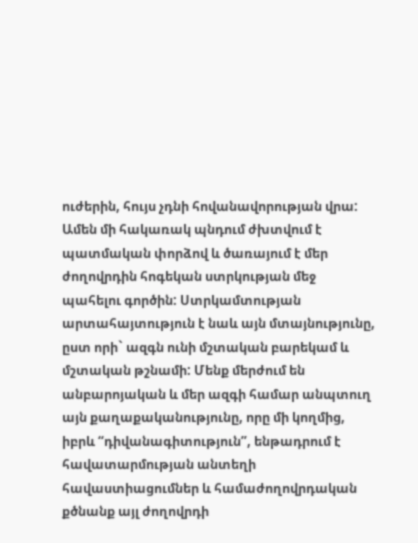ուժերին, հույս չդնի հովանավորության վրա:
Ամեն մի հակառակ պնդում ժխտվում է պատմական փորձով և ծառայում է մեր ժողովրդին հոգեկան ստրկության մեջ պահելու գործին: Ստրկամտության արտահայտություն է նաև այն մտայնությունը, ըստ որի` ազգն ունի մշտական բարեկամ և մշտական թշնամի: Մենք մերժում են անբարոյական և մեր ազգի համար անպտուղ այն քաղաքականությունը, որը մի կողմից, իբրև “դիվանագիտություն”, ենթադրում է հավատարմության անտեղի հավաստիացումներ և համաժողովրդական քծնանք այլ ժողովրդի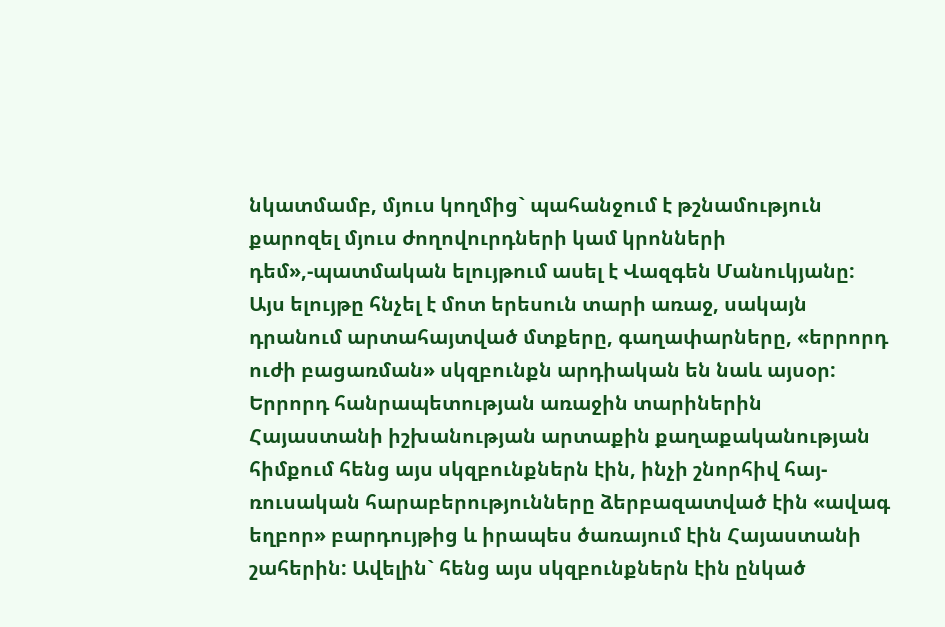նկատմամբ, մյուս կողմից` պահանջում է թշնամություն քարոզել մյուս ժողովուրդների կամ կրոնների դեմ»,-պատմական ելույթում ասել է Վազգեն Մանուկյանը:
Այս ելույթը հնչել է մոտ երեսուն տարի առաջ, սակայն դրանում արտահայտված մտքերը, գաղափարները, «երրորդ ուժի բացառման» սկզբունքն արդիական են նաև այսօր: Երրորդ հանրապետության առաջին տարիներին Հայաստանի իշխանության արտաքին քաղաքականության հիմքում հենց այս սկզբունքներն էին, ինչի շնորհիվ հայ-ռուսական հարաբերությունները ձերբազատված էին «ավագ եղբոր» բարդույթից և իրապես ծառայում էին Հայաստանի շահերին: Ավելին` հենց այս սկզբունքներն էին ընկած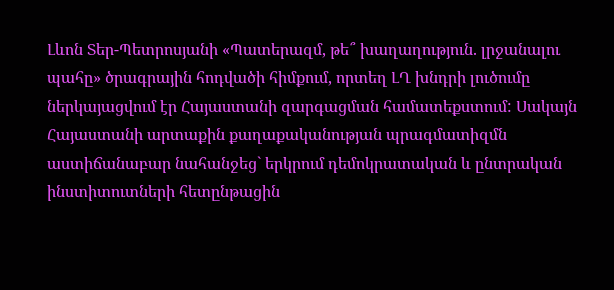Լևոն Տեր-Պետրոսյանի «Պատերազմ, թե՞ խաղաղություն. լրջանալու պահը» ծրագրային հոդվածի հիմքում, որտեղ ԼՂ խնդրի լուծումը ներկայացվում էր Հայաստանի զարգացման համատեքստում: Սակայն Հայաստանի արտաքին քաղաքականության պրագմատիզմն աստիճանաբար նահանջեց` երկրում դեմոկրատական և ընտրական ինստիտուտների հետընթացին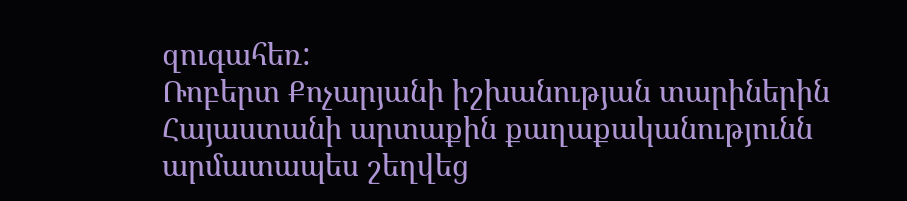զուգահեռ:
Ռոբերտ Քոչարյանի իշխանության տարիներին Հայաստանի արտաքին քաղաքականությունն արմատապես շեղվեց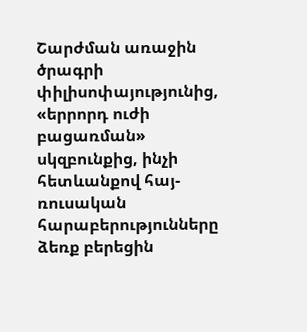Շարժման առաջին ծրագրի փիլիսոփայությունից, «երրորդ ուժի բացառման» սկզբունքից, ինչի հետևանքով հայ-ռուսական հարաբերությունները ձեռք բերեցին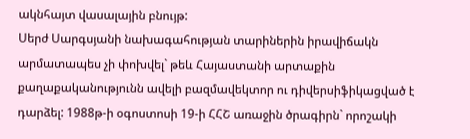ակնհայտ վասալային բնույթ:
Սերժ Սարգսյանի նախագահության տարիներին իրավիճակն արմատապես չի փոխվել` թեև Հայաստանի արտաքին քաղաքականությունն ավելի բազմավեկտոր ու դիվերսիֆիկացված է դարձել: 1988թ-ի օգոստոսի 19-ի ՀՀՇ առաջին ծրագիրն` որոշակի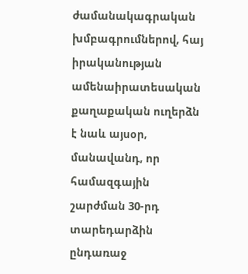ժամանակագրական խմբագրումներով, հայ իրականության ամենաիրատեսական քաղաքական ուղերձն է նաև այսօր, մանավանդ, որ համազգային շարժման 30-րդ տարեդարձին ընդառաջ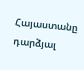Հայաստանը դարձյալ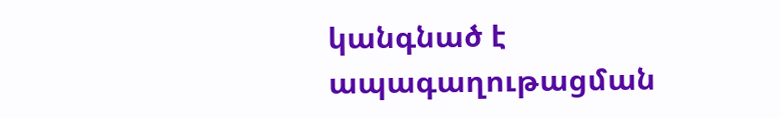կանգնած է ապագաղութացման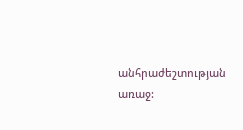անհրաժեշտության առաջ: